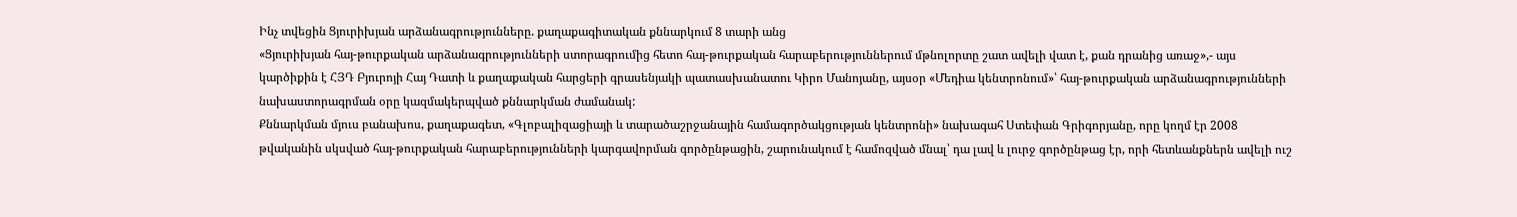Ինչ տվեցին Ցյուրիխյան արձանագրությունները. քաղաքագիտական քննարկում 8 տարի անց
«Ցյուրիխյան հայ-թուրքական արձանագրությունների ստորագրումից հետո հայ-թուրքական հարաբերություններում մթնոլորտը շատ ավելի վատ է, քան դրանից առաջ»,- այս կարծիքին է ՀՅԴ Բյուրոյի Հայ Դատի և քաղաքական հարցերի գրասենյակի պատասխանատու Կիրո Մանոյանը, այսօր «Մեդիա կենտրոնում»՝ հայ-թուրքական արձանագրությունների նախաստորագրման օրը կազմակերպված քննարկման ժամանակ:
Քննարկման մյուս բանախոս, քաղաքագետ, «Գլոբալիզացիայի և տարածաշրջանային համագործակցության կենտրոնի» նախագահ Ստեփան Գրիգորյանը, որը կողմ էր 2008 թվականին սկսված հայ-թուրքական հարաբերությունների կարգավորման գործընթացին, շարունակում է համոզված մնալ՝ դա լավ և լուրջ գործընթաց էր, որի հետևանքներն ավելի ուշ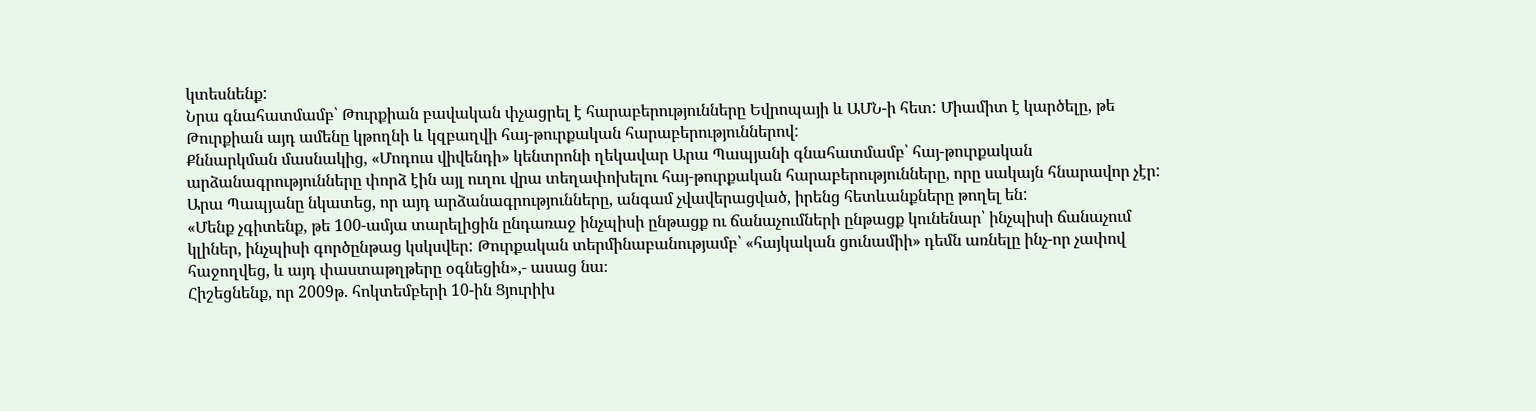կտեսնենք:
Նրա գնահատմամբ՝ Թուրքիան բավական փչացրել է հարաբերությունները Եվրոպայի և ԱՄՆ-ի հետ: Միամիտ է կարծելը, թե Թուրքիան այդ ամենը կթողնի և կզբաղվի հայ-թուրքական հարաբերություններով:
Քննարկման մասնակից, «Մոդուս վիվենդի» կենտրոնի ղեկավար Արա Պապյանի գնահատմամբ՝ հայ-թուրքական արձանագրությունները փորձ էին այլ ուղու վրա տեղափոխելու հայ-թուրքական հարաբերությունները, որը սակայն հնարավոր չէր:
Արա Պապյանը նկատեց, որ այդ արձանագրությունները, անգամ չվավերացված, իրենց հետևանքները թողել են:
«Մենք չգիտենք, թե 100-ամյա տարելիցին ընդառաջ ինչպիսի ընթացք ու ճանաչումների ընթացք կունենար՝ ինչպիսի ճանաչում կլիներ, ինչպիսի գործընթաց կսկսվեր: Թուրքական տերմինաբանությամբ՝ «հայկական ցունամիի» դեմն առնելը ինչ-որ չափով հաջողվեց, և այդ փաստաթղթերը օգնեցին»,- ասաց նա։
Հիշեցնենք, որ 2009թ. հոկտեմբերի 10-ին Ցյուրիխ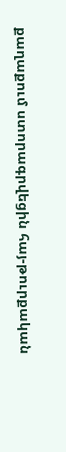քաղաքում ստորագրվեցին հայ-թուրքական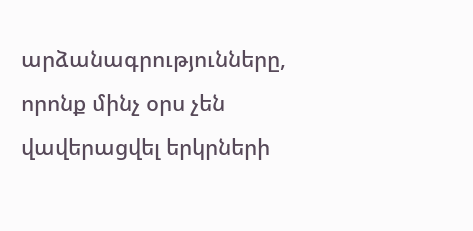արձանագրությունները, որոնք մինչ օրս չեն վավերացվել երկրների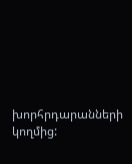խորհրդարանների կողմից: